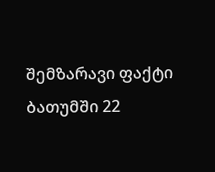შემზარავი ფაქტი ბათუმში 22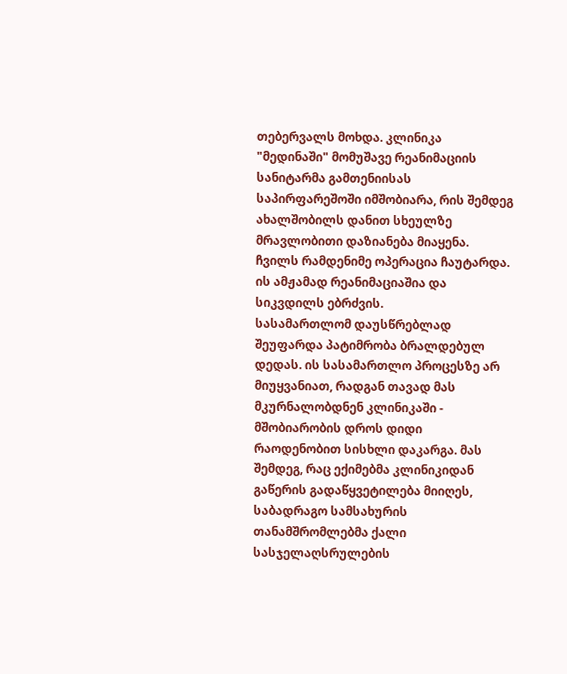თებერვალს მოხდა. კლინიკა "მედინაში" მომუშავე რეანიმაციის სანიტარმა გამთენიისას საპირფარეშოში იმშობიარა, რის შემდეგ ახალშობილს დანით სხეულზე მრავლობითი დაზიანება მიაყენა. ჩვილს რამდენიმე ოპერაცია ჩაუტარდა. ის ამჟამად რეანიმაციაშია და სიკვდილს ებრძვის.
სასამართლომ დაუსწრებლად შეუფარდა პატიმრობა ბრალდებულ დედას. ის სასამართლო პროცესზე არ მიუყვანიათ, რადგან თავად მას მკურნალობდნენ კლინიკაში - მშობიარობის დროს დიდი რაოდენობით სისხლი დაკარგა. მას შემდეგ, რაც ექიმებმა კლინიკიდან გაწერის გადაწყვეტილება მიიღეს, საბადრაგო სამსახურის თანამშრომლებმა ქალი სასჯელაღსრულების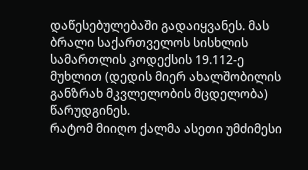დაწესებულებაში გადაიყვანეს. მას ბრალი საქართველოს სისხლის სამართლის კოდექსის 19.112-ე მუხლით (დედის მიერ ახალშობილის განზრახ მკვლელობის მცდელობა) წარუდგინეს.
რატომ მიიღო ქალმა ასეთი უმძიმესი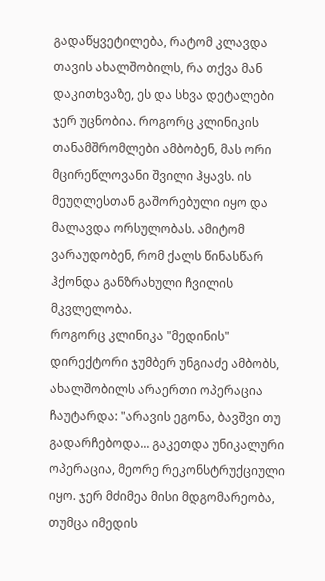გადაწყვეტილება, რატომ კლავდა თავის ახალშობილს, რა თქვა მან დაკითხვაზე, ეს და სხვა დეტალები ჯერ უცნობია. როგორც კლინიკის თანამშრომლები ამბობენ, მას ორი მცირეწლოვანი შვილი ჰყავს. ის მეუღლესთან გაშორებული იყო და მალავდა ორსულობას. ამიტომ ვარაუდობენ, რომ ქალს წინასწარ ჰქონდა განზრახული ჩვილის მკვლელობა.
როგორც კლინიკა "მედინის" დირექტორი ჯუმბერ უნგიაძე ამბობს, ახალშობილს არაერთი ოპერაცია ჩაუტარდა: "არავის ეგონა, ბავშვი თუ გადარჩებოდა... გაკეთდა უნიკალური ოპერაცია, მეორე რეკონსტრუქციული იყო. ჯერ მძიმეა მისი მდგომარეობა, თუმცა იმედის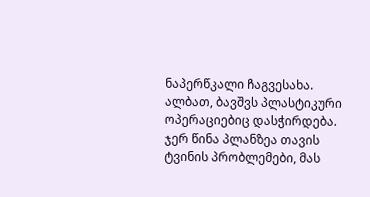ნაპერწკალი ჩაგვესახა. ალბათ, ბავშვს პლასტიკური ოპერაციებიც დასჭირდება. ჯერ წინა პლანზეა თავის ტვინის პრობლემები, მას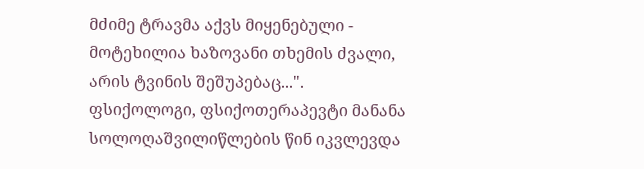მძიმე ტრავმა აქვს მიყენებული - მოტეხილია ხაზოვანი თხემის ძვალი, არის ტვინის შეშუპებაც...".
ფსიქოლოგი, ფსიქოთერაპევტი მანანა სოლოღაშვილიწლების წინ იკვლევდა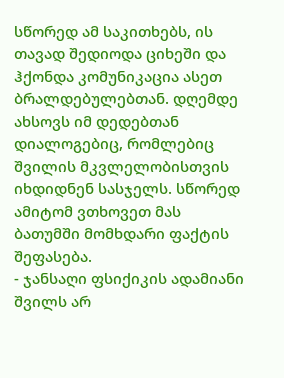სწორედ ამ საკითხებს, ის თავად შედიოდა ციხეში და ჰქონდა კომუნიკაცია ასეთ ბრალდებულებთან. დღემდე ახსოვს იმ დედებთან დიალოგებიც, რომლებიც შვილის მკვლელობისთვის იხდიდნენ სასჯელს. სწორედ ამიტომ ვთხოვეთ მას ბათუმში მომხდარი ფაქტის შეფასება.
- ჯანსაღი ფსიქიკის ადამიანი შვილს არ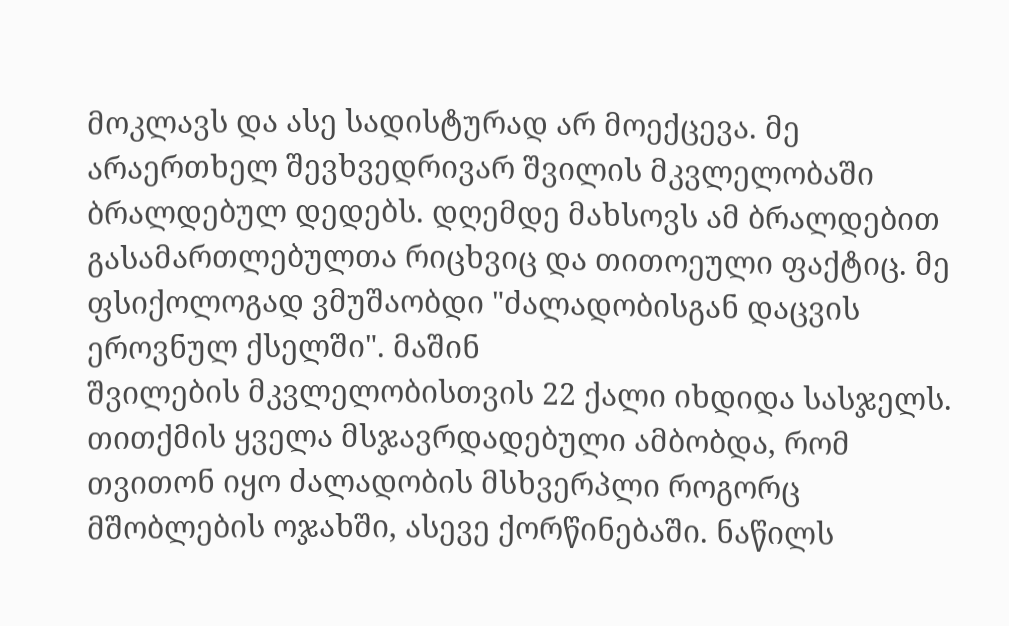მოკლავს და ასე სადისტურად არ მოექცევა. მე არაერთხელ შევხვედრივარ შვილის მკვლელობაში ბრალდებულ დედებს. დღემდე მახსოვს ამ ბრალდებით გასამართლებულთა რიცხვიც და თითოეული ფაქტიც. მე ფსიქოლოგად ვმუშაობდი "ძალადობისგან დაცვის ეროვნულ ქსელში". მაშინ
შვილების მკვლელობისთვის 22 ქალი იხდიდა სასჯელს. თითქმის ყველა მსჯავრდადებული ამბობდა, რომ თვითონ იყო ძალადობის მსხვერპლი როგორც მშობლების ოჯახში, ასევე ქორწინებაში. ნაწილს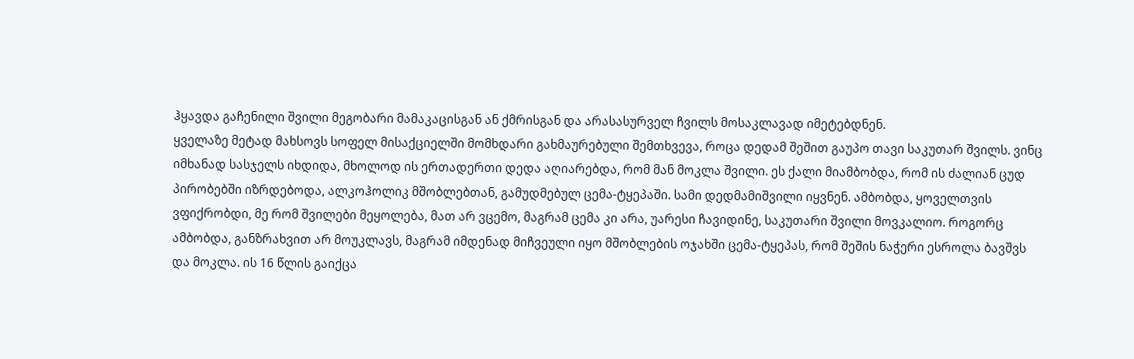ჰყავდა გაჩენილი შვილი მეგობარი მამაკაცისგან ან ქმრისგან და არასასურველ ჩვილს მოსაკლავად იმეტებდნენ.
ყველაზე მეტად მახსოვს სოფელ მისაქციელში მომხდარი გახმაურებული შემთხვევა, როცა დედამ შეშით გაუპო თავი საკუთარ შვილს. ვინც იმხანად სასჯელს იხდიდა, მხოლოდ ის ერთადერთი დედა აღიარებდა, რომ მან მოკლა შვილი. ეს ქალი მიამბობდა, რომ ის ძალიან ცუდ პირობებში იზრდებოდა, ალკოჰოლიკ მშობლებთან, გამუდმებულ ცემა-ტყეპაში. სამი დედმამიშვილი იყვნენ. ამბობდა, ყოველთვის ვფიქრობდი, მე რომ შვილები მეყოლება, მათ არ ვცემო, მაგრამ ცემა კი არა, უარესი ჩავიდინე, საკუთარი შვილი მოვკალიო. როგორც ამბობდა, განზრახვით არ მოუკლავს, მაგრამ იმდენად მიჩვეული იყო მშობლების ოჯახში ცემა-ტყეპას, რომ შეშის ნაჭერი ესროლა ბავშვს და მოკლა. ის 16 წლის გაიქცა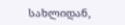სახლიდან,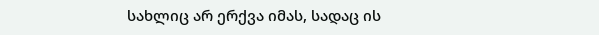სახლიც არ ერქვა იმას, სადაც ის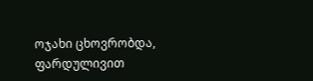ოჯახი ცხოვრობდა, ფარდულივით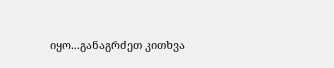იყო...განაგრძეთ კითხვა